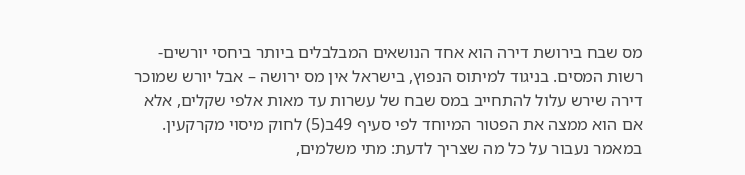מס שבח בירושת דירה הוא אחד הנושאים המבלבלים ביותר ביחסי יורשים-רשות המסים. בניגוד למיתוס הנפוץ, בישראל אין מס ירושה – אבל יורש שמוכר דירה שירש עלול להתחייב במס שבח של עשרות עד מאות אלפי שקלים, אלא אם הוא ממצה את הפטור המיוחד לפי סעיף 49ב(5) לחוק מיסוי מקרקעין.
במאמר נעבור על כל מה שצריך לדעת: מתי משלמים,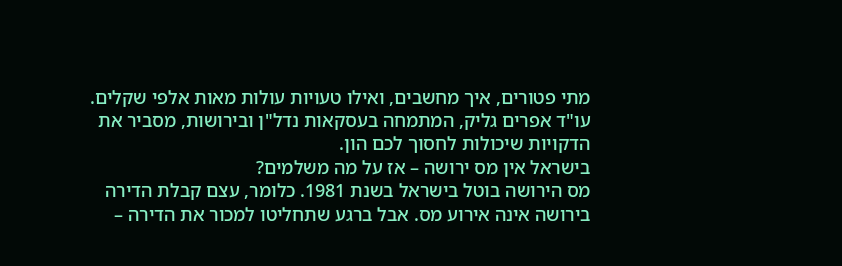מתי פטורים, איך מחשבים, ואילו טעויות עולות מאות אלפי שקלים. עו"ד אפרים גליק, המתמחה בעסקאות נדל"ן ובירושות, מסביר את הדקויות שיכולות לחסוך לכם הון.
בישראל אין מס ירושה – אז על מה משלמים?
מס הירושה בוטל בישראל בשנת 1981. כלומר, עצם קבלת הדירה בירושה אינה אירוע מס. אבל ברגע שתחליטו למכור את הדירה –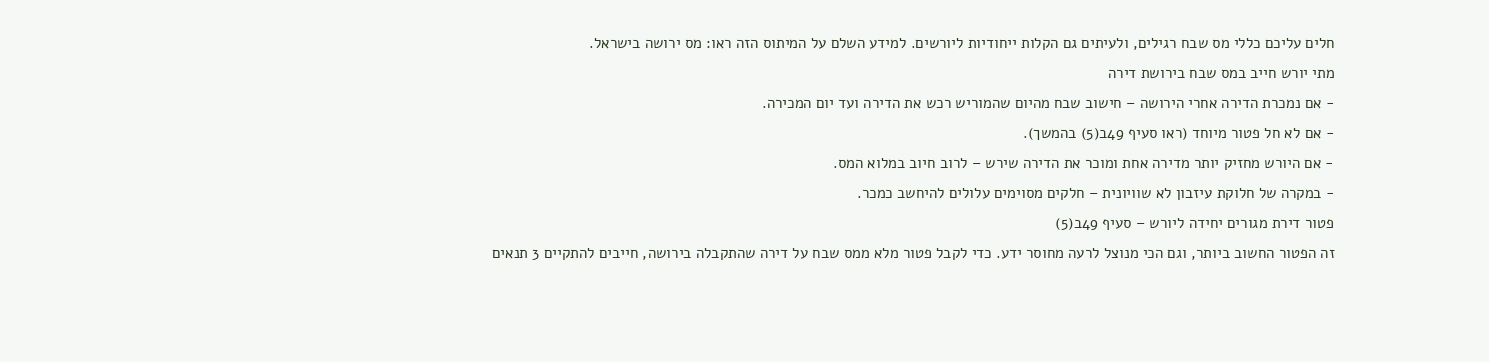חלים עליכם כללי מס שבח רגילים, ולעיתים גם הקלות ייחודיות ליורשים. למידע השלם על המיתוס הזה ראו: מס ירושה בישראל.
מתי יורש חייב במס שבח בירושת דירה
- אם נמכרת הדירה אחרי הירושה – חישוב שבח מהיום שהמוריש רכש את הדירה ועד יום המכירה.
- אם לא חל פטור מיוחד (ראו סעיף 49ב(5) בהמשך).
- אם היורש מחזיק יותר מדירה אחת ומוכר את הדירה שירש – לרוב חיוב במלוא המס.
- במקרה של חלוקת עיזבון לא שוויונית – חלקים מסוימים עלולים להיחשב כמכר.
פטור דירת מגורים יחידה ליורש – סעיף 49ב(5)
זה הפטור החשוב ביותר, וגם הכי מנוצל לרעה מחוסר ידע. כדי לקבל פטור מלא ממס שבח על דירה שהתקבלה בירושה, חייבים להתקיים 3 תנאים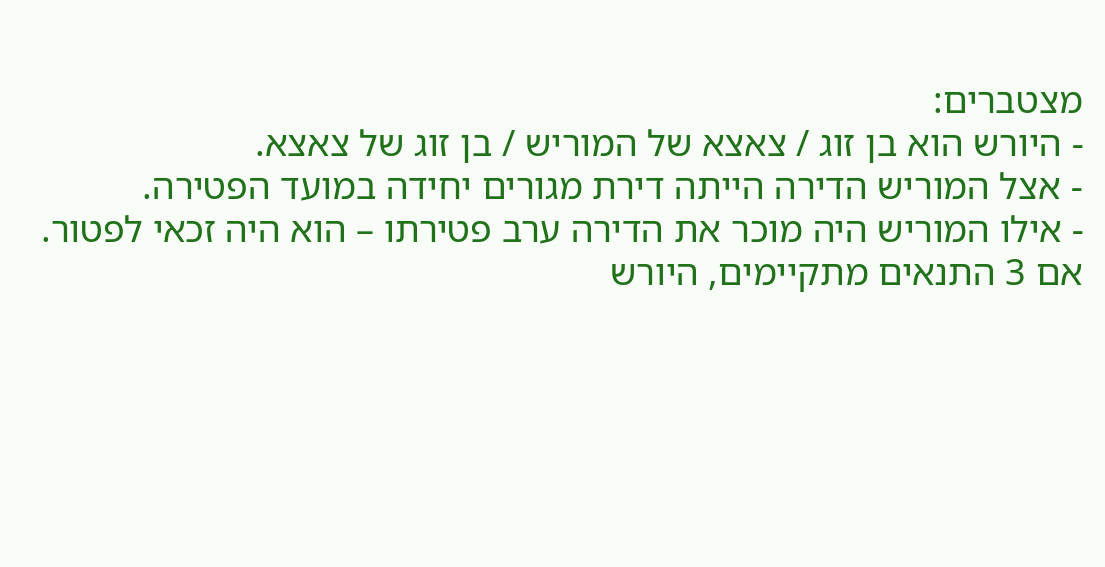מצטברים:
- היורש הוא בן זוג / צאצא של המוריש / בן זוג של צאצא.
- אצל המוריש הדירה הייתה דירת מגורים יחידה במועד הפטירה.
- אילו המוריש היה מוכר את הדירה ערב פטירתו – הוא היה זכאי לפטור.
אם 3 התנאים מתקיימים, היורש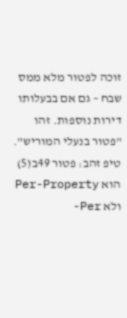זוכה לפטור מלא ממס שבח – גם אם בבעלותו דירות נוספות. זהו "פטור בנעלי המוריש".
טיפ זהב: פטור 49ב(5) הוא Per-Property ולא Per-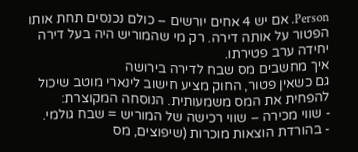Person. אם יש 4 אחים יורשים – כולם נכנסים תחת אותו הפטור על אותה דירה. רק מי שהמוריש היה בעל דירה יחידה ערב פטירתו.
איך מחשבים מס שבח לדירה בירושה
גם כשאין פטור, החוק מציע חישוב לינארי מוטב שיכול להפחית את המס משמעותית. הנוסחה המקוצרת:
- שווי מכירה – שווי רכישה של המוריש = שבח גולמי.
- בהורדת הוצאות מוכרות (שיפוצים, מס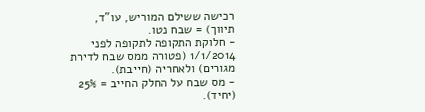רכישה ששילם המוריש, עו"ד, תיווך) = שבח נטו.
- חלוקת התקופה לתקופה לפני 1/1/2014 (פטורה ממס שבח לדירת מגורים) ולאחריה (חייבת).
- מס שבח על החלק החייב = 25% (יחיד).